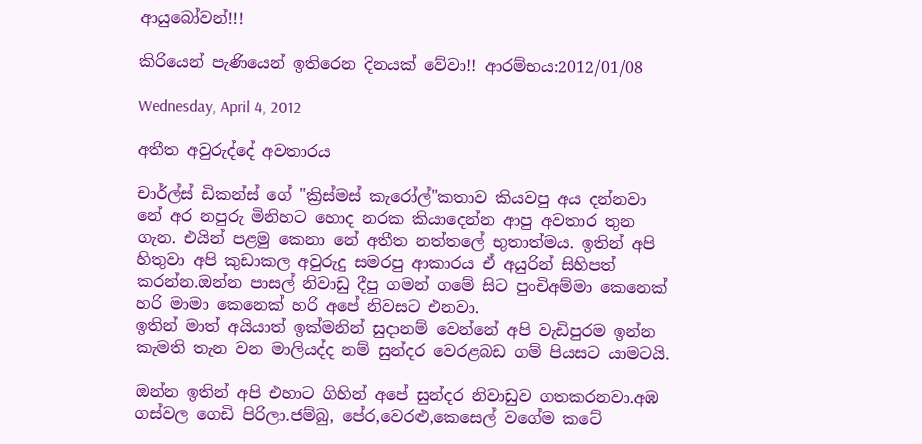ආයු‍බෝවන්!!!

කිරියෙන් පැණියෙන් ඉතිරෙන දිනයක් ‍‍වේවා!! ආරම්භය:2012/01/08

Wednesday, April 4, 2012

අතීත අවුරුද්දේ අවතාරය

චාර්ල්ස් ඩිකන්ස් ගේ "ක්‍රිස්මස් කැරෝල්"කතාව කියවපු අය දන්නවා නේ අර නපුරු මිනිහට හොද නරක කියාදෙන්න ආපු අවතාර තුන ගැන. එයින් පළමු කෙනා නේ අතීත නත්තලේ භුතාත්මය. ඉතින් අපි හිතුවා අපි කුඩාකල අවුරුදු සමරපු ආකාරය ඒ අයුරින් සිහිපත් කරන්න.ඔන්න පාසල් නිවාඩු දීපු ගමන් ගමේ සිට පුංචිඅම්මා කෙනෙක් හරි මාමා කෙනෙක් හරි අපේ නිවසට එනවා.
ඉතින් මාත් අයියාත් ඉක්මනින් සුදානම් වෙන්නේ අපි වැඩිපුරම ඉන්න කැමති තැන වන මාලියද්ද නම් සුන්දර වෙරළබඩ ගම් පියසට යාමටයි.

ඔන්න ඉතින් අපි එහාට ගිහින් අපේ සුන්දර නිවාඩුව ගතකරනවා.අඹ ගස්වල ගෙඩි පිරිලා.ජම්බු, පේර,වෙරළු,කෙසෙල් වගේම කටේ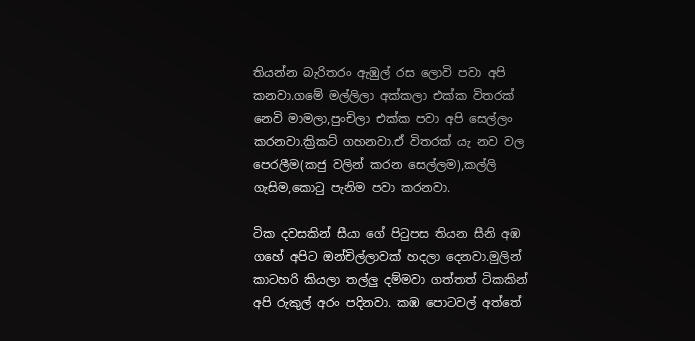තියන්න බැරිතරං ඇඹුල් රස ලොවි පවා අපි කනවා.ගමේ මල්ලිලා අක්කලා එක්ක විතරක් නෙවි මාමලා,පුංචිලා එක්ක පවා අපි සෙල්ලං කරනවා.ක්‍රිකට් ගහනවා.ඒ විතරක් යැ නව වල පෙරලීම(කජු වලින් කරන සෙල්ලම),කල්ලි ගැසිම,කොටු පැනිම පවා කරනවා.

ටික දවසකින් සීයා ගේ පිටුපස තියන සීනි අඹ ගහේ අපිට ඔන්චිල්ලාවක් හදලා දෙනවා.මුලින් කාටහරි කියලා තල්ලු දම්මවා ගත්තත් ටිකකින් අපි රුකුල් අරං පදිනවා. කඹ පොටවල් අත්තේ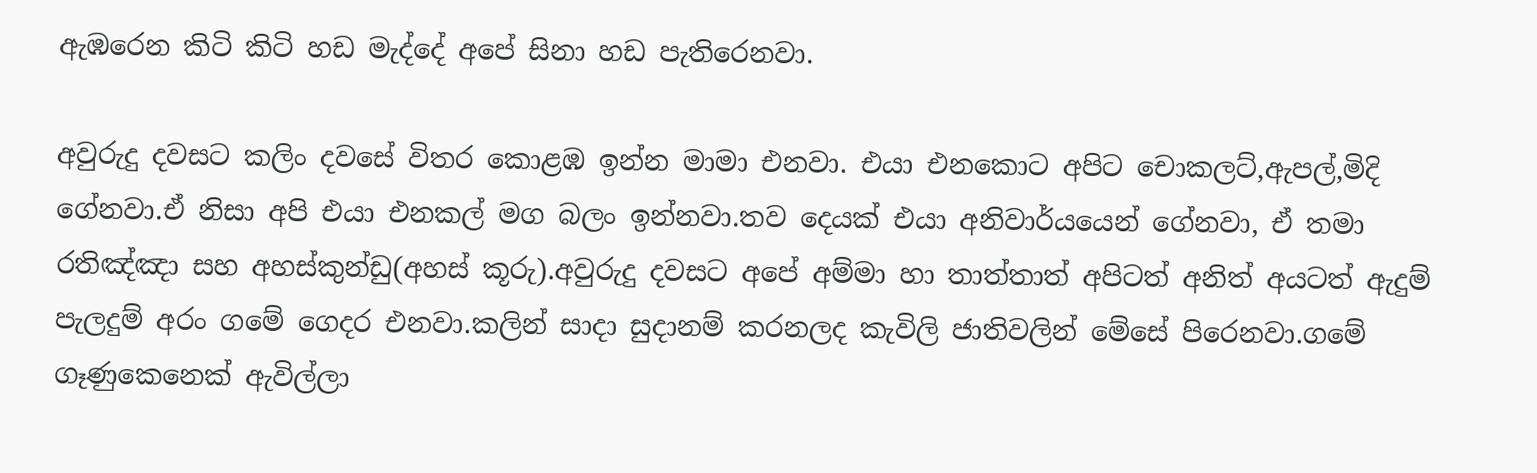ඇඹරෙන කිටි කිටි හඩ මැද්දේ අපේ සිනා හඩ පැතිරෙනවා.

අවුරුදු දවසට කලිං දවසේ විතර කොළඹ ඉන්න මාමා එනවා. එයා එනකොට අපිට චොකලට්,ඇපල්,මිදි ගේනවා.ඒ නිසා අපි එයා එනකල් මග බලං ඉන්නවා.තව දෙයක් එයා අනිවාර්යයෙන් ගේනවා, ඒ තමා රතිඤ්ඤා සහ අහස්කුන්ඩු(අහස් කූරු).අවුරුදු දවසට අපේ අම්මා හා තාත්තාත් අපිටත් අනිත් අයටත් ඇදුම් පැලදුම් අරං ගමේ ගෙදර එනවා.කලින් සාදා සුදානම් කරනලද කැවිලි ජාතිවලින් මේසේ පිරෙනවා.ගමේ ගෑණුකෙනෙක් ඇවිල්ලා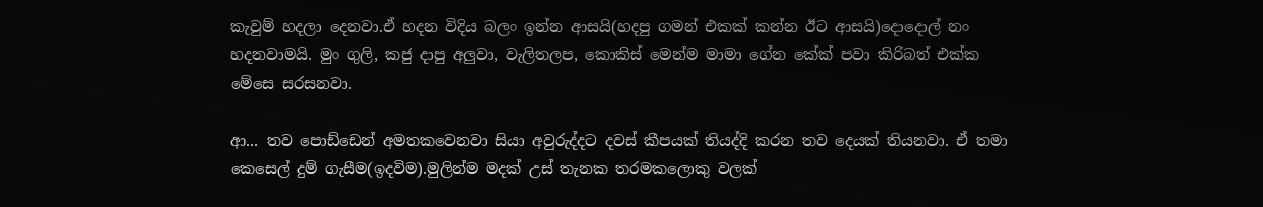කැවුම් හදලා දෙනවා.ඒ හදන විදිය බලං ඉන්න ආසයි(හදපු ගමන් එකක් කන්න ඊට ආසයි)දොදොල් නං හදනවාමයි. මුං ගුලි, කජු දාපු අලුවා, වැලිතලප, කොකිස් මෙන්ම මාමා ගේන කේක් පවා කිරිබත් එක්ක මේසෙ සරසනවා.

ආ... තව පොඩ්ඩෙන් අමතකවෙනවා සියා අවුරුද්දට දවස් කීපයක් තියද්දි කරන තව දෙයක් තියනවා. ඒ තමා කෙසෙල් දුම් ගැසීම(ඉදවිම).මුලින්ම මදක් උස් තැනක තරමකලොකු වලක්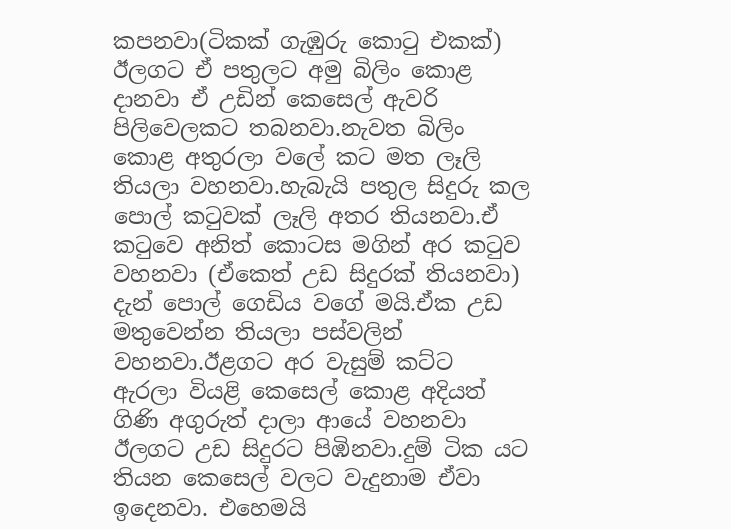කපනවා(ටිකක් ගැඹුරු කොටු එකක්) ඊලගට ඒ පතුලට අමු බිලිං කොළ දානවා ඒ උඩින් කෙසෙල් ඇවරි පිලිවෙලකට තබනවා.නැවත බිලිං කොළ අතුරලා වලේ කට මත ලෑලි තියලා වහනවා.හැබැයි පතුල සිදුරු කල පොල් කටුවක් ලෑලි අතර තියනවා.ඒ කටුවෙ අනිත් කොටස මගින් අර කටුව වහනවා (ඒකෙත් උඩ සිදුරක් තියනවා) දැන් පොල් ගෙඩිය වගේ මයි.ඒක උඩ මතුවෙන්න තියලා පස්වලින් වහනවා.ඊළගට අර වැසුම් කට්ට ඇරලා ‍වියළි කෙසෙල් කොළ අදියත් ගිණි අගුරුත් දාලා ආයේ වහනවා ඊලගට උඩ සිදුරට පිඹිනවා.දුම් ටික යට තියන කෙසෙල් වලට වැදුනාම ඒවා ඉදෙනවා. එහෙමයි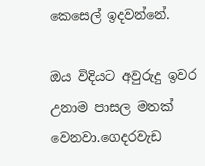කෙසෙල් ඉදවන්නේ.

ඔය විදියට අවුරුදු ඉවර උනාම පාසල මතක් වෙනවා.ගෙදරවැඩ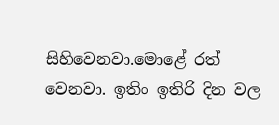සිහිවෙනවා.මොළේ රත් වෙනවා. ඉතිං ඉතිරි දින වල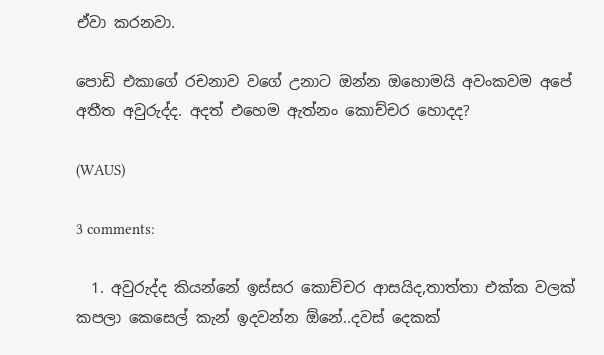ඒවා කරනවා.

පොඩි එකාගේ රචනාව වගේ උනාට ඔන්න ඔහොමයි අවංකවම අපේ අතීත අවුරුද්ද. අදත් එහෙම ඇත්නං කොච්චර හොදද?

(WAUS)

3 comments:

  1. අවුරුද්ද කියන්නේ ඉස්සර කොච්චර ආසයිද,තාත්තා එක්ක වලක් කපලා කෙසෙල් කැන් ඉදවන්න ඕනේ..දවස් දෙකක්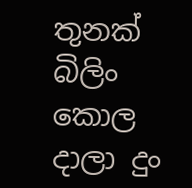තුනක් බිලිං කොල දාලා දුං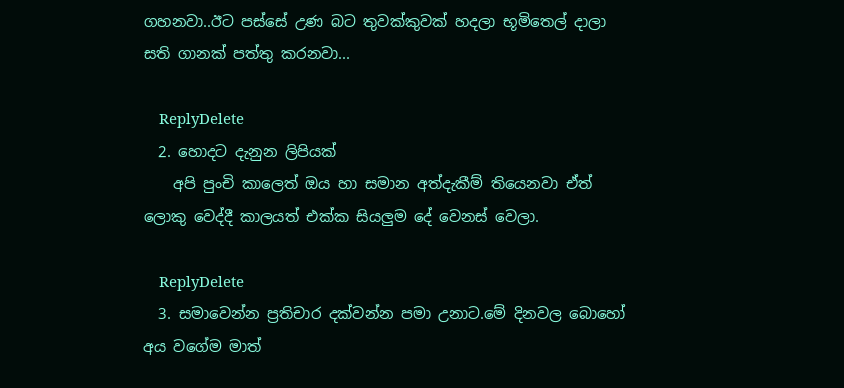ගහනවා..ඊට පස්සේ උණ බට තුවක්කුවක් හදලා භූමිතෙල් දාලා සති ගානක් පත්තු කරනවා...

    ReplyDelete
  2. හොදට දැනුන ලිපියක්
    අපි පුංචි කාලෙත් ඔය හා සමාන අත්දැකීම් තියෙනවා ඒත් ලොකු වෙද්දී කාලයත් එක්ක සියලුම දේ වෙනස් වෙලා.

    ReplyDelete
  3. සමාවෙන්න ප්‍රතිචාර දක්වන්න පමා උනාට.මේ දිනවල බොහෝ අය වගේම මාත්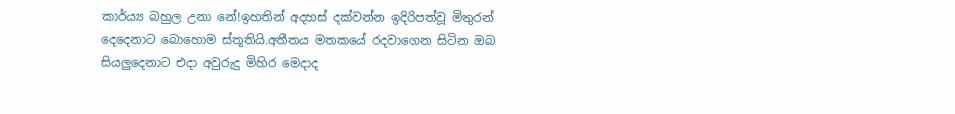කාර්ය්‍ය බහුල උනා නේ!ඉහතින් අදහස් දක්වන්න ඉදිරිපත්වූ මිතුරන් දෙදෙනාට බොහොම ස්තූතියි.අතීතය මතකයේ රදවාගෙන සිටින ඔබ සියලුදෙනාට එදා අවුරුදු මිහිර මෙදාද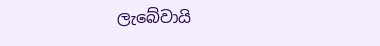ලැබේවායි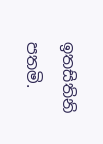ඉතසිතිනි පතමි.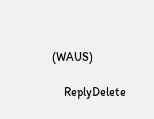(WAUS)

    ReplyDelete